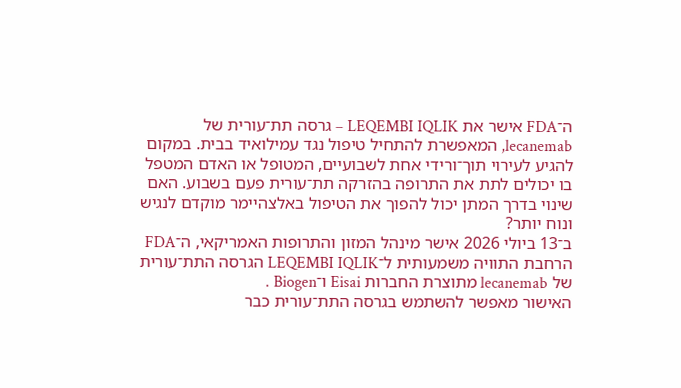ה־FDA אישר את LEQEMBI IQLIK – גרסה תת־עורית של lecanemab, המאפשרת להתחיל טיפול נגד עמילואיד בבית. במקום להגיע לעירוי תוך־ורידי אחת לשבועיים, המטופל או האדם המטפל בו יכולים לתת את התרופה בהזרקה תת־עורית פעם בשבוע. האם שינוי בדרך המתן יכול להפוך את הטיפול באלצהיימר מוקדם לנגיש ונוח יותר?
ב־13 ביולי 2026 אישר מינהל המזון והתרופות האמריקאי, ה־FDA הרחבת התוויה משמעותית ל־LEQEMBI IQLIK הגרסה התת־עורית של lecanemab מתוצרת החברות Eisai ו־Biogen .
האישור מאפשר להשתמש בגרסה התת־עורית כבר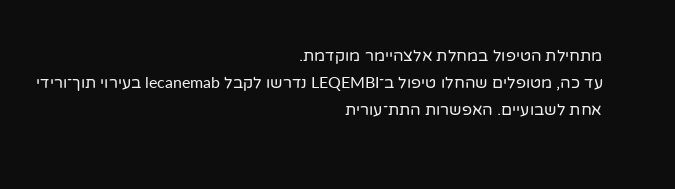מתחילת הטיפול במחלת אלצהיימר מוקדמת.
עד כה, מטופלים שהחלו טיפול ב־LEQEMBI נדרשו לקבל lecanemab בעירוי תוך־ורידי אחת לשבועיים. האפשרות התת־עורית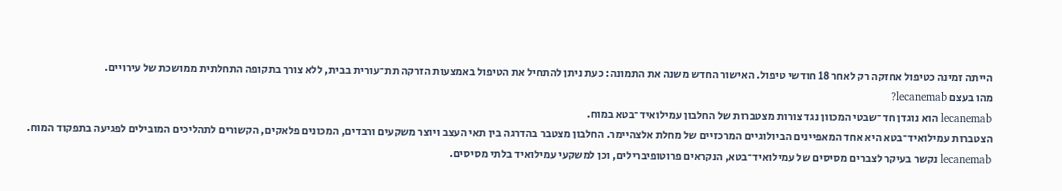הייתה זמינה כטיפול אחזקה רק לאחר 18 חודשי טיפול. האישור החדש משנה את התמונה: כעת ניתן להתחיל את הטיפול באמצעות הזרקה תת־עורית בבית, ללא צורך בתקופה התחלתית ממושכת של עירויים.
מהו בעצם lecanemab?
lecanemab הוא נוגדן חד־שבטי המכוון נגד צורות מצטברות של החלבון עמילואיד־בטא במוח.
הצטברות עמילואיד־בטא היא אחד המאפיינים הביולוגיים המרכזיים של מחלת אלצהיימר. החלבון מצטבר בהדרגה בין תאי העצב ויוצר משקעים ורבדים, המכונים פלאקים, הקשורים לתהליכים המובילים לפגיעה בתפקוד המוח.
lecanemab נקשר בעיקר לצברים מסיסים של עמילואיד־בטא, הנקראים פרוטופיברילים, וכן למשקעי עמילואיד בלתי מסיסים.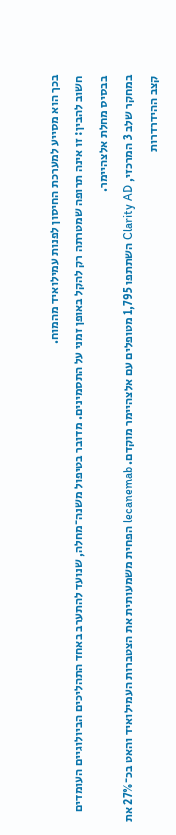בכך הוא מסייע למערכת החיסון לפנות עמילואיד מהמוח.
חשוב להבין: זו אינה תרופה שמטרתה רק להקל באופן זמני על התסמינים. מדובר בטיפול משנה־מחלה, שנועד להתערב באחד התהליכים הביולוגיים העומדים בבסיס מחלת אלצהיימר.
במחקר שלב 3 המרכזי, Clarity AD השתתפו 1,795 מטופלים עם אלצהיימר מוקדם. lecanemab הפחית משמעותית את הצטברות העמילואיד והאט בכ־27% את קצב ההידרדרות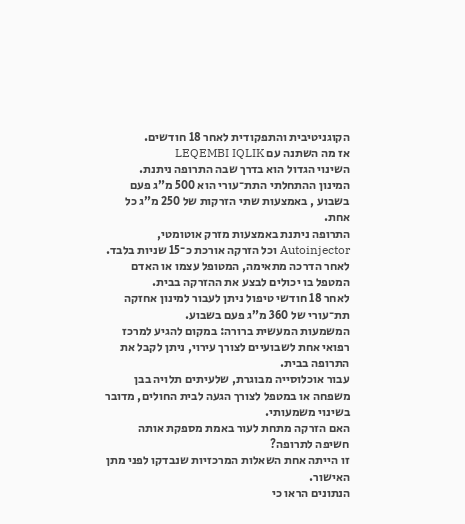הקוגניטיבית והתפקודית לאחר 18 חודשים.
אז מה השתנה עם LEQEMBI IQLIK
השינוי הגדול הוא בדרך שבה התרופה ניתנת.
המינון ההתחלתי התת־עורי הוא 500 מ”ג פעם בשבוע , באמצעות שתי הזרקות של 250 מ”ג כל אחת.
התרופה ניתנת באמצעות מזרק אוטומטי, Autoinjector וכל הזרקה אורכת כ־15 שניות בלבד.
לאחר הדרכה מתאימה, המטופל עצמו או האדם המטפל בו יכולים לבצע את ההזרקה בבית.
לאחר 18 חודשי טיפול ניתן לעבור למינון אחזקה תת־עורי של 360 מ”ג פעם בשבוע.
המשמעות המעשית ברורה: במקום להגיע למרכז רפואי אחת לשבועיים לצורך עירוי, ניתן לקבל את התרופה בבית.
עבור אוכלוסייה מבוגרת, שלעיתים תלויה בבן משפחה או במטפל לצורך הגעה לבית החולים, מדובר בשינוי משמעותי.
האם הזרקה מתחת לעור באמת מספקת אותה חשיפה לתרופה?
זו הייתה אחת השאלות המרכזיות שנבדקו לפני מתן האישור.
הנתונים הראו כי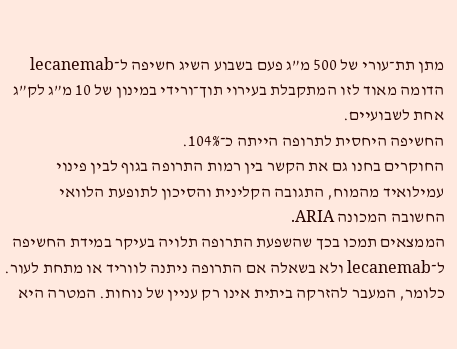מתן תת־עורי של 500 מ”ג פעם בשבוע השיג חשיפה ל־lecanemab הדומה מאוד לזו המתקבלת בעירוי תוך־ורידי במינון של 10 מ”ג לק”ג אחת לשבועיים.
החשיפה היחסית לתרופה הייתה כ־104%.
החוקרים בחנו גם את הקשר בין רמות התרופה בגוף לבין פינוי עמילואיד מהמוח, התגובה הקלינית והסיכון לתופעת הלוואי החשובה המכונה ARIA.
הממצאים תמכו בכך שהשפעת התרופה תלויה בעיקר במידת החשיפה ל־lecanemab ולא בשאלה אם התרופה ניתנה לווריד או מתחת לעור.
כלומר, המעבר להזרקה ביתית אינו רק עניין של נוחות. המטרה היא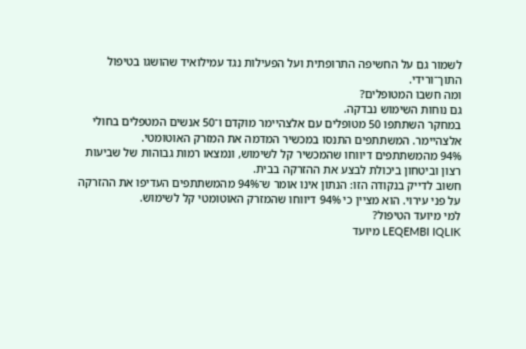לשמור גם על החשיפה התרופתית ועל הפעילות נגד עמילואיד שהושגו בטיפול התוך־ורידי.
ומה חשבו המטופלים?
גם נוחות השימוש נבדקה.
במחקר השתתפו 50 מטופלים עם אלצהיימר מוקדם ו־50 אנשים המטפלים בחולי אלצהיימר. המשתתפים התנסו במכשיר המדמה את המזרק האוטומטי.
94% מהמשתתפים דיווחו שהמכשיר קל לשימוש, ונמצאו רמות גבוהות של שביעות רצון וביטחון ביכולת לבצע את ההזרקה בבית.
חשוב לדייק בנקודה הזו: הנתון אינו אומר ש־94% מהמשתתפים העדיפו את ההזרקה על פני עירוי. הוא מציין כי 94% דיווחו שהמזרק האוטומטי קל לשימוש.
למי מיועד הטיפול?
LEQEMBI IQLIK מיועד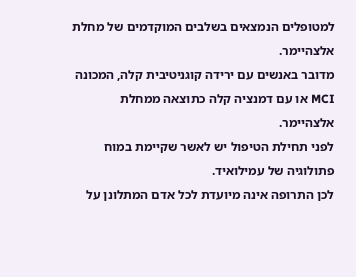למטופלים הנמצאים בשלבים המוקדמים של מחלת אלצהיימר.
מדובר באנשים עם ירידה קוגניטיבית קלה, המכונה MCI או עם דמנציה קלה כתוצאה ממחלת אלצהיימר.
לפני תחילת הטיפול יש לאשר שקיימת במוח פתולוגיה של עמילואיד.
לכן התרופה אינה מיועדת לכל אדם המתלונן על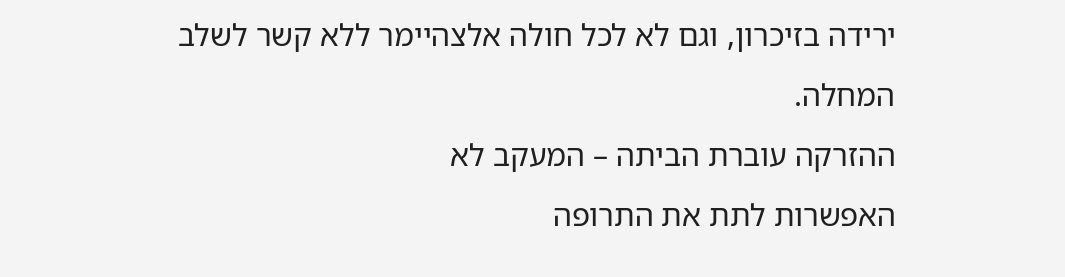ירידה בזיכרון, וגם לא לכל חולה אלצהיימר ללא קשר לשלב המחלה.
ההזרקה עוברת הביתה – המעקב לא
האפשרות לתת את התרופה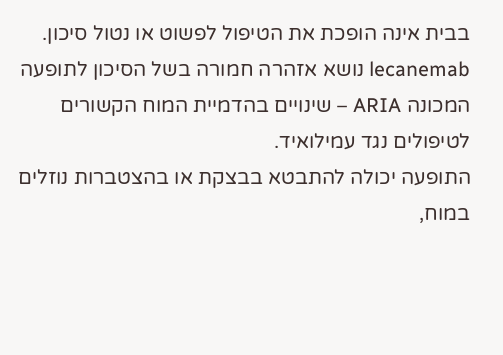בבית אינה הופכת את הטיפול לפשוט או נטול סיכון.
lecanemab נושא אזהרה חמורה בשל הסיכון לתופעה המכונה ARIA – שינויים בהדמיית המוח הקשורים לטיפולים נגד עמילואיד.
התופעה יכולה להתבטא בבצקת או בהצטברות נוזלים במוח,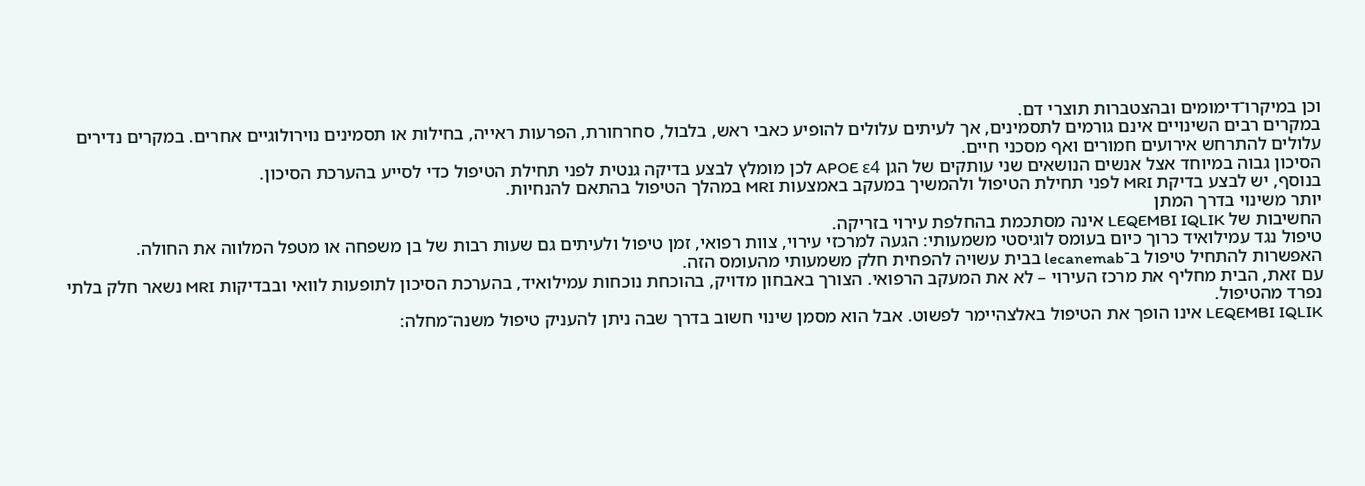וכן במיקרו־דימומים ובהצטברות תוצרי דם.
במקרים רבים השינויים אינם גורמים לתסמינים, אך לעיתים עלולים להופיע כאבי ראש, בלבול, סחרחורת, הפרעות ראייה, בחילות או תסמינים נוירולוגיים אחרים. במקרים נדירים עלולים להתרחש אירועים חמורים ואף מסכני חיים.
הסיכון גבוה במיוחד אצל אנשים הנושאים שני עותקים של הגן APOE ε4 לכן מומלץ לבצע בדיקה גנטית לפני תחילת הטיפול כדי לסייע בהערכת הסיכון.
בנוסף, יש לבצע בדיקת MRI לפני תחילת הטיפול ולהמשיך במעקב באמצעות MRI במהלך הטיפול בהתאם להנחיות.
יותר משינוי בדרך המתן
החשיבות של LEQEMBI IQLIK אינה מסתכמת בהחלפת עירוי בזריקה.
טיפול נגד עמילואיד כרוך כיום בעומס לוגיסטי משמעותי: הגעה למרכזי עירוי, צוות רפואי, זמן טיפול ולעיתים גם שעות רבות של בן משפחה או מטפל המלווה את החולה.
האפשרות להתחיל טיפול ב־lecanemab בבית עשויה להפחית חלק משמעותי מהעומס הזה.
עם זאת, הבית מחליף את מרכז העירוי – לא את המעקב הרפואי. הצורך באבחון מדויק, בהוכחת נוכחות עמילואיד, בהערכת הסיכון לתופעות לוואי ובבדיקות MRI נשאר חלק בלתי נפרד מהטיפול.
LEQEMBI IQLIK אינו הופך את הטיפול באלצהיימר לפשוט. אבל הוא מסמן שינוי חשוב בדרך שבה ניתן להעניק טיפול משנה־מחלה: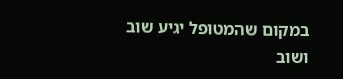במקום שהמטופל יגיע שוב ושוב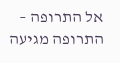אל התרופה – התרופה מגיעה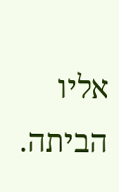אליו הביתה.